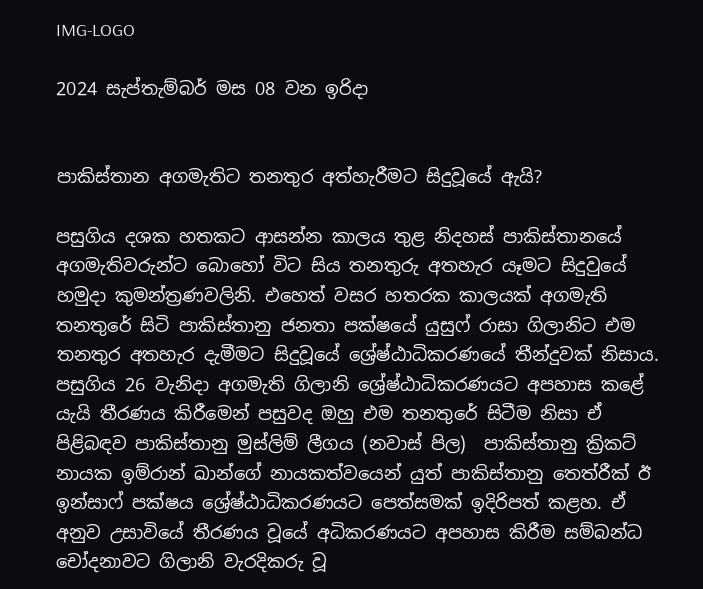IMG-LOGO

2024 සැප්තැම්බර් මස 08 වන ඉරිදා


පාකිස්තාන අගමැතිට තනතුර අත්හැරීමට සිදුවූයේ ඇයි?

පසුගිය දශක හතකට ආසන්න කාලය තුළ නිදහස් පාකිස්තානයේ අගමැතිවරුන්ට බොහෝ විට සිය තනතුරු අතහැර යෑමට සිදුවුයේ හමුදා කුමන්ත්‍රණවලිනි. එහෙත් වසර හතරක කාලයක් අගමැති තනතුරේ සිටි පාකිස්තානු ජනතා පක්ෂයේ යුසුෆ් රාසා ගිලානිට එම තනතුර අතහැර දැමීමට සිදුවූයේ ශ්‍රේෂ්ඨාධිකරණයේ තීන්දුවක් නිසාය. පසුගිය 26 වැනිදා අගමැති ගිලානි ශ්‍රේෂ්ඨාධිකරණයට අපහාස කළේ යැයි තීරණය කිරීමෙන් පසුවද ඔහු එම තනතුරේ සිටීම නිසා ඒ පිළිබඳව පාකිස්තානු මුස්ලිම් ලීගය (නවාස් පිල)  පාකිස්තානු ක්‍රිකට් නායක ඉම්රාන් ඛාන්ගේ නායකත්වයෙන් යුත් පාකිස්තානු තෙත්රීක් ඊ ඉන්සාෆ් පක්ෂය ශ්‍රේෂ්ඨාධිකරණයට පෙත්සමක් ඉදිරිපත් කළහ. ඒ අනුව උසාවියේ තීරණය වූයේ අධිකරණයට අපහාස කිරීම සම්බන්ධ චෝදනාවට ගිලානි වැරදිකරු වූ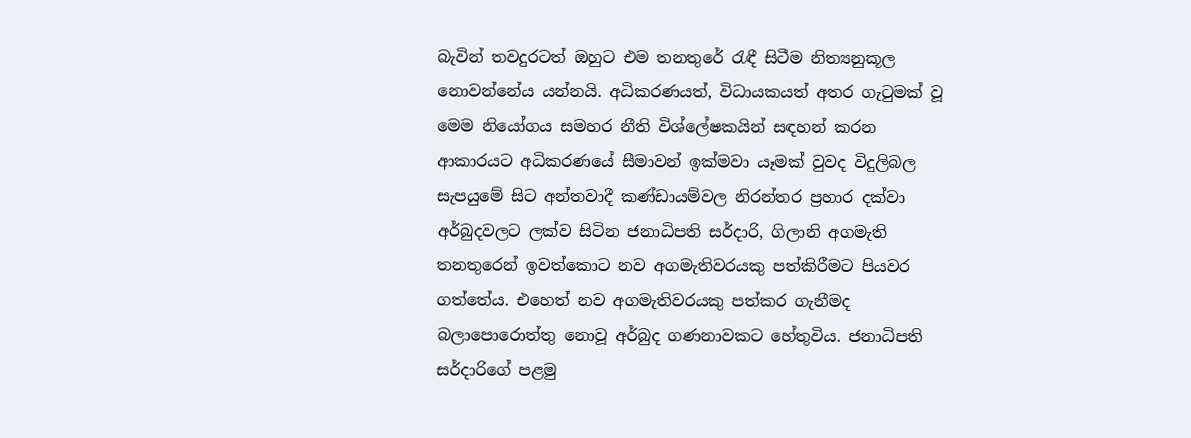බැවින් තවදුරටත් ඔහුට එම තනතුරේ රැඳී සිටීම නිත්‍යනුකූල නොවන්නේය යන්නයි. අධිකරණයත්, විධායකයත් අතර ගැටුමක් වූ මෙම නියෝගය සමහර නීති විශ්ලේෂකයින් සඳහන් කරන ආකාරයට අධිකරණයේ සීමාවන් ඉක්මවා යෑමක් වුවද විදුලිබල සැපයුමේ සිට අන්තවාදී කණ්ඩායම්වල නිරන්තර ප්‍රහාර දක්වා අර්බුදවලට ලක්ව සිටින ජනාධිපති සර්දාරි, ගිලානි අගමැති තනතුරෙන් ඉවත්කොට නව අගමැතිවරයකු පත්කිරීමට පියවර ගත්තේය. එහෙත් නව අගමැතිවරයකු පත්කර ගැනීමද බලාපොරොත්තු නොවූ අර්බුද ගණනාවකට හේතුවිය. ජනාධිපති සර්දාරිගේ පළමු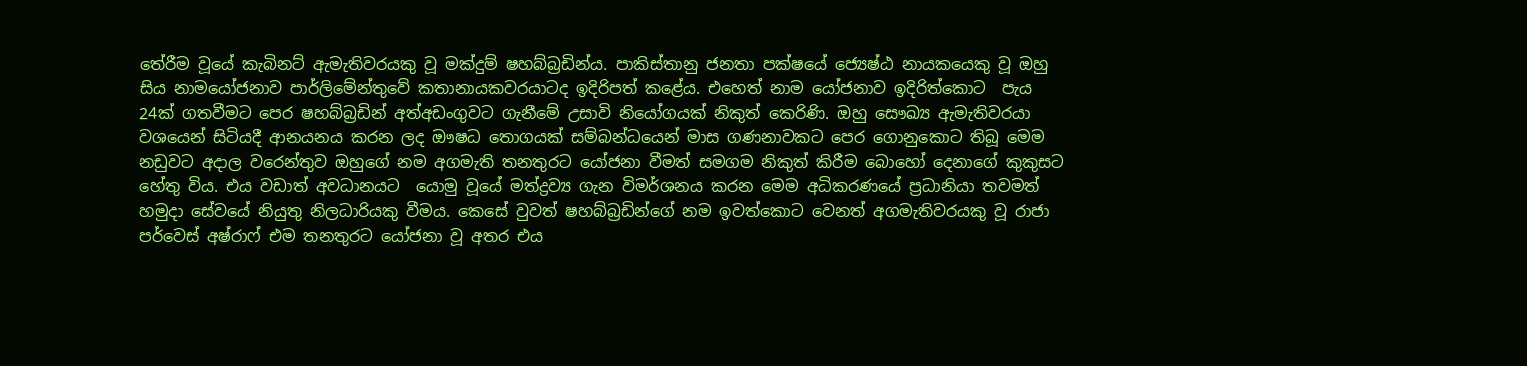තේරීම වූයේ කැබිනට් ඇමැතිවරයකු වූ මක්දුම් ෂහබ්බ්‍රඩින්ය. පාකිස්තානු ජනතා පක්ෂයේ ජ්‍යෙෂ්ඨ නායකයෙකු වූ ඔහු සිය නාමයෝජනාව පාර්ලිමේන්තුවේ කතානායකවරයාටද ඉදිරිපත් කළේය. එහෙත් නාම යෝජනාව ඉදිරිත්කොට  පැය 24ක් ගතවීමට පෙර ෂහබ්බ්‍රඩින් අත්අඩංගුවට ගැනීමේ උසාවි නියෝගයක් නිකුත් කෙරිණි. ඔහු සෞඛ්‍ය ඇමැතිවරයා වශයෙන් සිටියදී ආනයනය කරන ලද ඖෂධ තොගයක් සම්බන්ධයෙන් මාස ගණනාවකට පෙර ගොනුකොට තිබූ මෙම නඩුවට අදාල වරෙන්තුව ඔහුගේ නම අගමැති තනතුරට යෝජනා වීමත් සමගම නිකුත් කිරීම බොහෝ දෙනාගේ කුකුසට හේතු විය. එය වඩාත් අවධානයට  යොමු වූයේ මත්ද්‍රව්‍ය ගැන විමර්ශනය කරන මෙම අධිකරණයේ ප්‍රධානියා තවමත් හමුදා සේවයේ නියුතු නිලධාරියකු වීමය. කෙසේ වුවත් ෂහබ්බ්‍රඩින්ගේ නම ඉවත්කොට වෙනත් අගමැතිවරයකු වූ රාජා පර්වෙස් අෂ්රාෆ් එම තනතුරට යෝජනා වූ අතර එය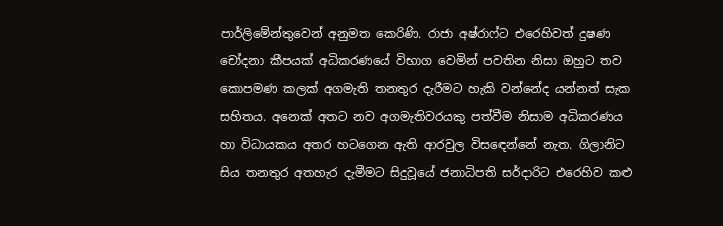පාර්ලිමේන්තුවෙන් අනුමත කෙරිණි. රාජා අෂ්රාෆ්ට එරෙහිවත් දුෂණ චෝදනා කීපයක් අධිකරණයේ විභාග වෙමින් පවතින නිසා ඔහුට තව කොපමණ කලක් අගමැති තනතුර දැරීමට හැකි වන්නේද යන්නත් සැක සහිතය. අනෙක් අතට නව අගමැතිවරයකු පත්වීම නිසාම අධිකරණය හා විධායකය අතර හටගෙන ඇති ආරවුල විසඳෙන්නේ නැත. ගිලානිට සිය තනතුර අතහැර දැමීමට සිදුවූයේ ජනාධිපති සර්දාරිට එරෙහිව කළු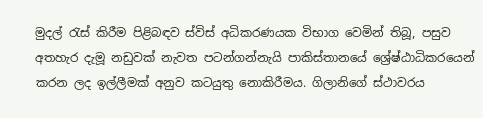මුදල් රැස් කිරීම පිළිබඳව ස්විස් අධිකරණයක විභාග වෙමින් තිබූ, පසුව අතහැර දැමූ නඩුවක් නැවත පටන්ගන්නැයි පාකිස්තානයේ ශ්‍රේෂ්ඨාධිකරයෙන් කරන ලද ඉල්ලීමක් අනුව කටයුතු නොකිරීමය. ගිලානිගේ ස්ථාවරය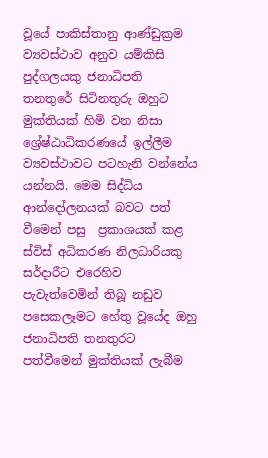වූයේ පාකිස්තානු ආණ්ඩුක්‍රම ව්‍යවස්ථාව අනුව යම්කිසි පුද්ගලයකු ජනාධිපති තනතුරේ සිටිනතුරු ඔහුට මුක්තියක් හිමි වන නිසා ශ්‍රේෂ්ඨාධිකරණයේ ඉල්ලීම ව්‍යවස්ථාවට පටහැනි වන්නේය යන්නයි. මෙම සිද්ධිය ආන්දෝලනයක් බවට පත් වීමෙන් පසු  ප්‍රකාශයක් කළ  ස්විස් අධිකරණ නිලධාරියකු සර්දාරීට එරෙහිව පැවැත්වෙමින් තිබූ නඩුව පසෙකලෑමට හේතු වූයේද ඔහු ජනාධිපති තනතුරට පත්වීමෙන් මුක්තියක් ලැබීම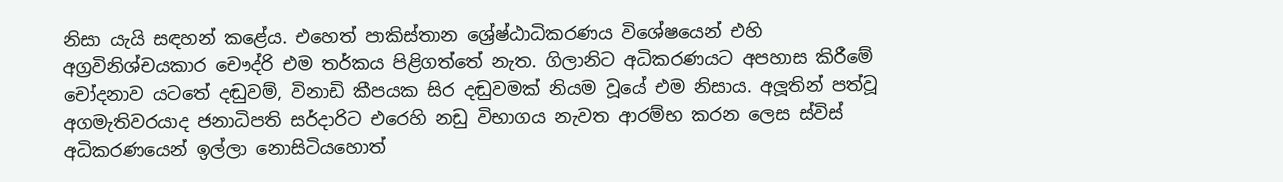නිසා යැයි සඳහන් කළේය. එහෙත් පාකිස්තාන ශ්‍රේෂ්ඨාධිකරණය විශේෂයෙන් එහි අග්‍රවිනිශ්චයකාර චෞද්රි එම තර්කය පිළිගත්තේ නැත. ගිලානිට අධිකරණයට අපහාස කිරීමේ චෝදනාව යටතේ දඬුවම්, විනාඩි කීපයක සිර දඬුවමක් නියම වූයේ එම නිසාය. අලූතින් පත්වූ අගමැතිවරයාද ජනාධිපති සර්දාරිට එරෙහි නඩු විභාගය නැවත ආරම්භ කරන ලෙස ස්විස් අධිකරණයෙන් ඉල්ලා නොසිටියහොත්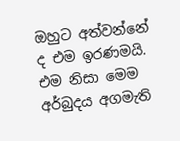ඔහුට අත්වන්නේ ද එම ඉරණමයි. එම නිසා මෙම අර්බුදය අගමැති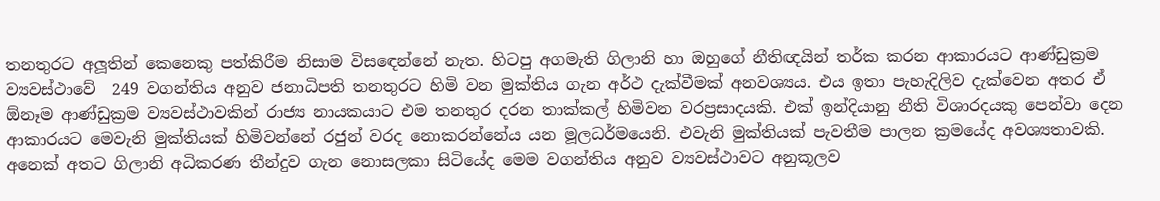තනතුරට අලූතින් කෙනෙකු පත්කිරීම නිසාම විසඳෙන්නේ නැත. හිටපු අගමැති ගිලානි හා ඔහුගේ නීතිඥයින් තර්ක කරන ආකාරයට ආණ්ඩුක්‍රම ව්‍යවස්ථාවේ  249 වගන්තිය අනුව ජනාධිපති තනතුරට හිමි වන මුක්තිය ගැන අර්ථ දැක්වීමක් අනවශ්‍යය. එය ඉතා පැහැදිලිව දැක්වෙන අතර ඒ  ඕනෑම ආණ්ඩුක්‍රම ව්‍යවස්ථාවකින් රාජ්‍ය නායකයාට එම තනතුර දරන තාක්කල් හිමිවන වරප්‍රසාදයකි. එක් ඉන්දියානු නීති විශාරදයකු පෙන්වා දෙන ආකාරයට මෙවැනි මුක්තියක් හිමිවන්නේ රජුන් වරද නොකරන්නේය යන මූලධර්මයෙනි. එවැනි මුක්තියක් පැවතීම පාලන ක්‍රමයේද අවශ්‍යතාවකි. අනෙක් අතට ගිලානි අධිකරණ තීන්දුව ගැන නොසලකා සිටියේද මෙම වගන්තිය අනුව ව්‍යවස්ථාවට අනුකූලව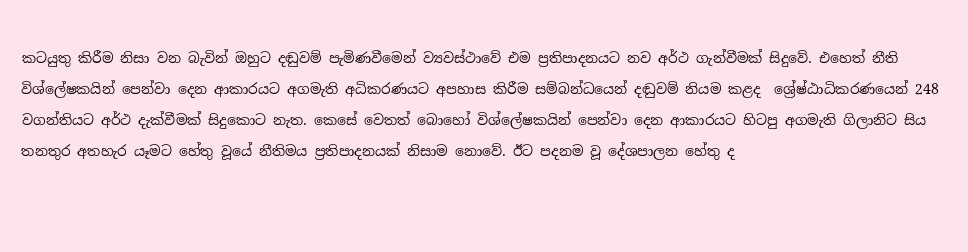කටයුතු කිරීම නිසා වන බැවින් ඔහුට දඬුවම් පැමිණවීමෙන් ව්‍යවස්ථාවේ එම ප්‍රතිපාදනයට නව අර්ථ ගැන්වීමක් සිදුවේ. එහෙත් නීති විශ්ලේෂකයින් පෙන්වා දෙන ආකාරයට අගමැති අධිකරණයට අපහාස කිරීම සම්බන්ධයෙන් දඬුවම් නියම කළද  ශ්‍රේෂ්ඨාධිකරණයෙන් 248 වගන්තියට අර්ථ දැක්වීමක් සිදුකොට නැත. කෙසේ වෙතත් බොහෝ විශ්ලේෂකයින් පෙන්වා දෙන ආකාරයට හිටපු අගමැති ගිලානිට සිය තනතුර අතහැර යෑමට හේතු වූයේ නීතිමය ප්‍රතිපාදනයක් නිසාම නොවේ. ඊට පදනම වූ දේශපාලන හේතු ද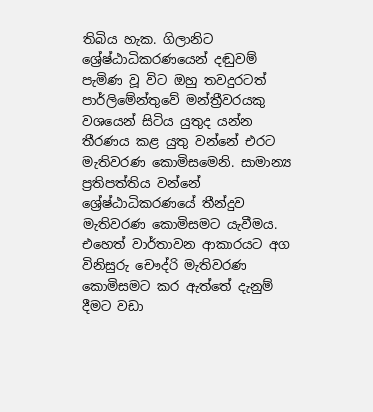තිබිය හැක. ගිලානිට ශ්‍රේෂ්ඨාධිකරණයෙන් දඬුවම් පැමිණ වූ විට ඔහු තවදුරටත් පාර්ලිමේන්තුවේ මන්ත්‍රීවරයකු වශයෙන් සිටිය යුතුද යන්න තීරණය කළ යුතු වන්නේ එරට මැතිවරණ කොමිසමෙනි. සාමාන්‍ය ප්‍රතිපත්තිය වන්නේ ශ්‍රේෂ්ඨාධිකරණයේ තීන්දුව මැතිවරණ කොමිසමට යැවීමය. එහෙත් වාර්තාවන ආකාරයට අග විනිසුරු චෞද්රි මැතිවරණ කොමිසමට කර ඇත්තේ දැනුම් දීමට වඩා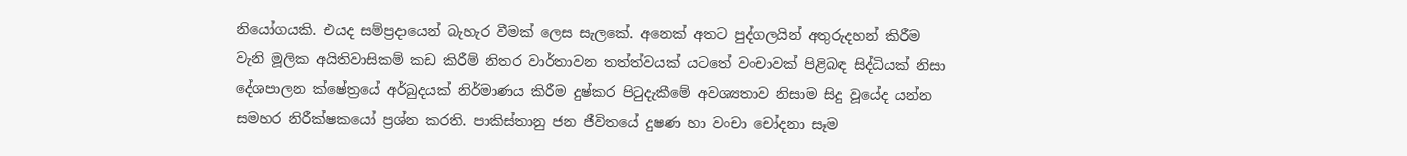නියෝගයකි. එයද සම්ප්‍රදායෙන් බැහැර වීමක් ලෙස සැලකේ. අනෙක් අතට පුද්ගලයින් අතුරුදහන් කිරීම වැනි මූලික අයිතිවාසිකම් කඩ කිරීම් නිතර වාර්තාවන තත්ත්වයක් යටතේ වංචාවක් පිළිබඳ සිද්ධියක් නිසා දේශපාලන ක්ෂේත්‍රයේ අර්බුදයක් නිර්මාණය කිරීම දුෂ්කර පිටුදැකීමේ අවශ්‍යතාව නිසාම සිදු වූයේද යන්න සමහර නිරීක්ෂකයෝ ප්‍රශ්න කරති. පාකිස්තානු ජන ජීවිතයේ දුෂණ හා වංචා චෝදනා සෑම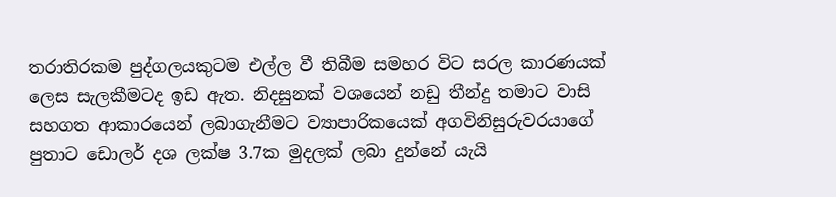තරාතිරකම පුද්ගලයකුටම එල්ල වී තිබීම සමහර විට සරල කාරණයක් ලෙස සැලකීමටද ඉඩ ඇත. නිදසුනක් වශයෙන් නඩු තීන්දු තමාට වාසි සහගත ආකාරයෙන් ලබාගැනීමට ව්‍යාපාරිකයෙක් අගවිනිසුරුවරයාගේ පුතාට ඩොලර් දශ ලක්ෂ 3.7ක මුදලක් ලබා දුන්නේ යැයි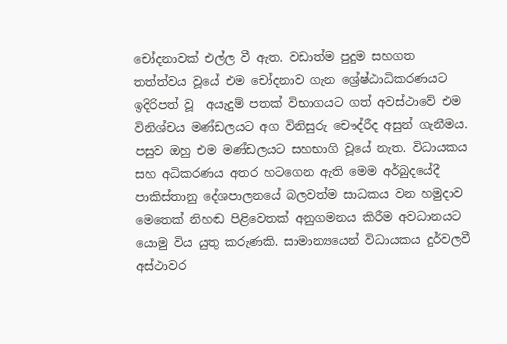චෝදනාවක් එල්ල වී ඇත. වඩාත්ම පුදුම සහගත තත්ත්වය වූයේ එම චෝදනාව ගැන ශ්‍රේෂ්ඨාධිකරණයට ඉදිරිපත් වූ  අයැදුම් පතක් විභාගයට ගත් අවස්ථාවේ එම විනිශ්චය මණ්ඩලයට අග විනිසුරු චෞද්රීද අසුන් ගැනීමය. පසුව ඔහු එම මණ්ඩලයට සහභාගි වූයේ නැත. විධායකය සහ අධිකරණය අතර හටගෙන ඇති මෙම අර්බුදයේදී පාකිස්තානු දේශපාලනයේ බලවත්ම සාධකය වන හමුදාව මෙතෙක් නිහඬ පිළිවෙතක් අනුගමනය කිරීම අවධානයට යොමු විය යුතු කරුණකි. සාමාන්‍යයෙන් විධායකය දුර්වලවී අස්ථාවර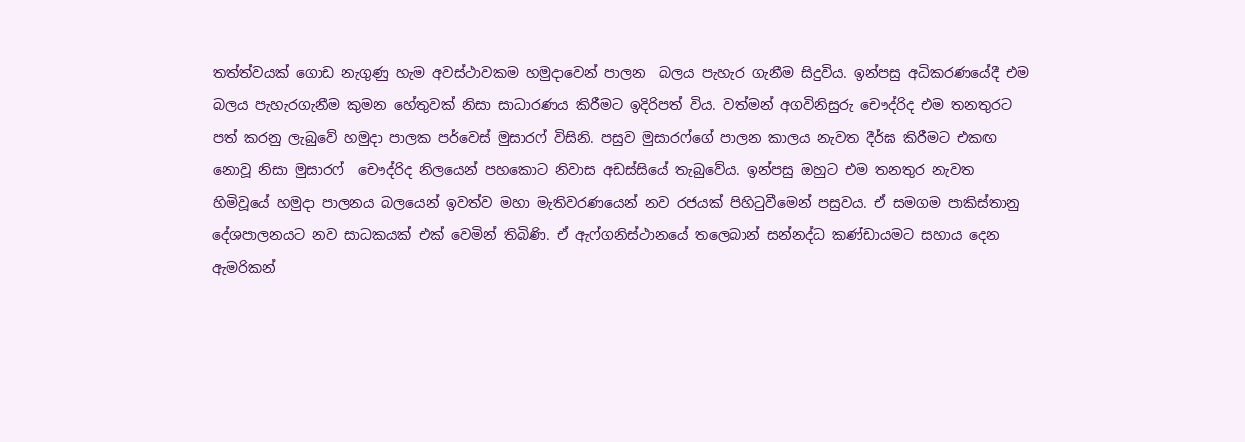තත්ත්වයක් ගොඩ නැගුණු හැම අවස්ථාවකම හමුදාවෙන් පාලන  බලය පැහැර ගැනීම සිදුවිය. ඉන්පසු අධිකරණයේදී එම බලය පැහැරගැනීම කුමන හේතුවක් නිසා සාධාරණය කිරීමට ඉදිරිපත් විය. වත්මන් අගවිනිසුරු චෞද්රිද එම තනතුරට පත් කරනු ලැබුවේ හමුදා පාලක පර්වෙස් මුසාරෆ් විසිනි. පසුව මුසාරෆ්ගේ පාලන කාලය නැවත දීර්ඝ කිරීමට එකඟ නොවූ නිසා මුසාරෆ්  චෞද්රිද නිලයෙන් පහකොට නිවාස අඩස්සියේ තැබුවේය. ඉන්පසු ඔහුට එම තනතුර නැවත හිමිවූයේ හමුදා පාලනය බලයෙන් ඉවත්ව මහා මැතිවරණයෙන් නව රජයක් පිහිටුවීමෙන් පසුවය. ඒ සමගම පාකිස්තානු දේශපාලනයට නව සාධකයක් එක් වෙමින් තිබිණි. ඒ ඇෆ්ගනිස්ථානයේ තලෙබාන් සන්නද්ධ කණ්ඩායමට සහාය දෙන ඇමරිකන්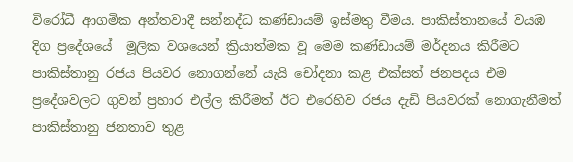විරෝධී ආගමික අන්තවාදී සන්නද්ධ කණ්ඩායම් ඉස්මතු වීමය. පාකිස්තානයේ වයඹ දිග ප්‍රදේශයේ  මූලික වශයෙන් ක්‍රියාත්මක වූ මෙම කණ්ඩායම් මර්දනය කිරීමට පාකිස්තානු රජය පියවර නොගන්නේ යැයි චෝදනා කළ එක්සත් ජනපදය එම ප්‍රදේශවලට ගුවන් ප්‍රහාර එල්ල කිරීමත් ඊට එරෙහිව රජය දැඩි පියවරක් නොගැනීමත්  පාකිස්තානු ජනතාව තුළ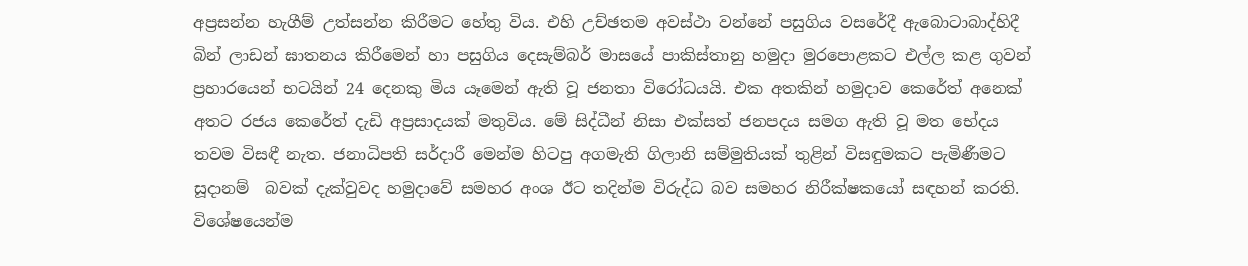අප්‍රසන්න හැගීම් උත්සන්න කිරීමට හේතු විය. එහි උච්ඡතම අවස්ථා වන්නේ පසුගිය වසරේදී ඇබොටාබාද්හිදී බින් ලාඩන් ඝාතනය කිරීමෙන් හා පසුගිය දෙසැම්බර් මාසයේ පාකිස්තානු හමුදා මුරපොළකට එල්ල කළ ගුවන් ප්‍රහාරයෙන් භටයින් 24 දෙනකු මිය යෑමෙන් ඇති වූ ජනතා විරෝධයයි. එක අතකින් හමුදාව කෙරේත් අනෙක් අතට රජය කෙරේත් දැඩි අප්‍රසාදයක් මතුවිය. මේ සිද්ධීන් නිසා එක්සත් ජනපදය සමග ඇති වූ මත භේදය තවම විසඳී නැත. ජනාධිපති සර්දාරී මෙන්ම හිටපු අගමැති ගිලානි සම්මුතියක් තුළින් විසඳුමකට පැමිණීමට සූදානම්  බවක් දැක්වුවද හමුදාවේ සමහර අංශ ඊට තදින්ම විරුද්ධ බව සමහර නිරීක්ෂකයෝ සඳහන් කරති. විශේෂයෙන්ම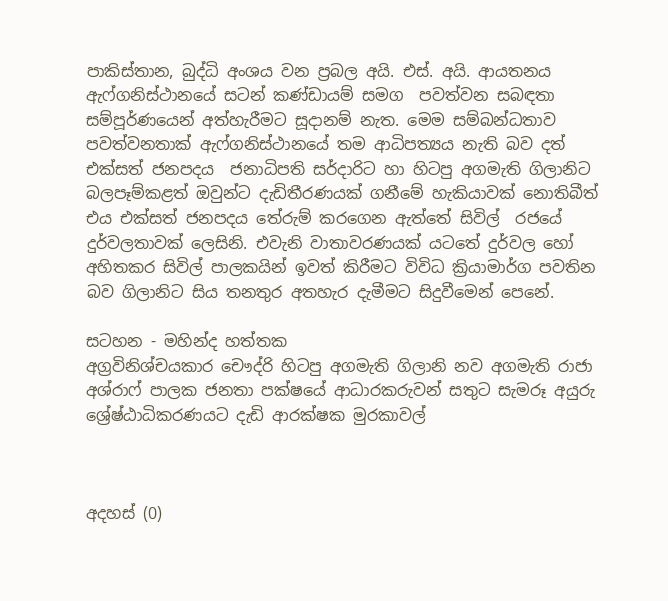පාකිස්තාන, බුද්ධි අංශය වන ප්‍රබල අයි. එස්. අයි. ආයතනය ඇෆ්ගනිස්ථානයේ සටන් කණ්ඩායම් සමග  පවත්වන සබඳතා සම්පූර්ණයෙන් අත්හැරීමට සූදානම් නැත. මෙම සම්බන්ධතාව පවත්වනතාක් ඇෆ්ගනිස්ථානයේ තම ආධිපත්‍යය නැති බව දත් එක්සත් ජනපදය  ජනාධිපති සර්දාරිට හා හිටපු අගමැති ගිලානිට බලපෑම්කළත් ඔවුන්ට දැඩිතීරණයක් ගනීමේ හැකියාවක් නොතිබීත් එය එක්සත් ජනපදය තේරුම් කරගෙන ඇත්තේ සිවිල්  රජයේ දුර්වලතාවක් ලෙසිනි. එවැනි වාතාවරණයක් යටතේ දුර්වල හෝ අහිතකර සිවිල් පාලකයින් ඉවත් කිරීමට විවිධ ක්‍රියාමාර්ග පවතින බව ගිලානිට සිය තනතුර අතහැර දැමීමට සිදුවීමෙන් පෙනේ.

සටහන - මහින්ද හත්තක
අග්‍රවිනිශ්චයකාර චෞද්රි හිටපු අගමැති ගිලානි නව අගමැති රාජා අශ්රාෆ් පාලක ජනතා පක්ෂයේ ආධාරකරුවන් සතුට සැමරූ අයුරු ශ්‍රේෂ්ඨාධිකරණයට දැඩි ආරක්ෂක මුරකාවල්



අදහස් (0)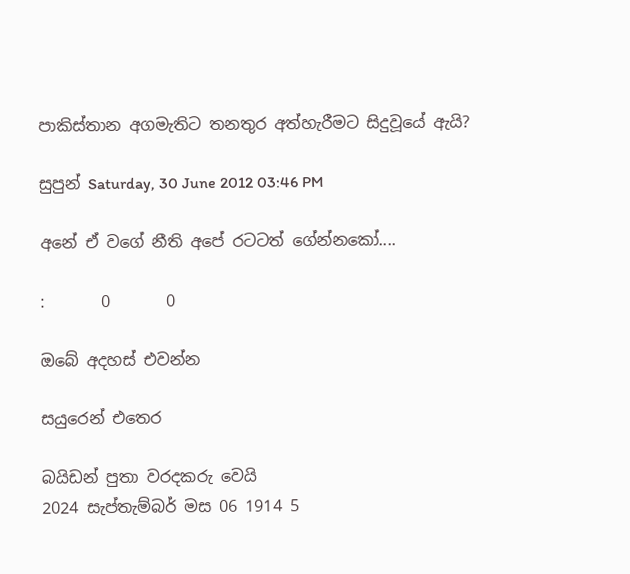පාකිස්තාන අගමැතිට තනතුර අත්හැරීමට සිදුවූයේ ඇයි?

සුපුන් Saturday, 30 June 2012 03:46 PM

අනේ ඒ වගේ නීති අපේ රටටත් ගේන්නකෝ....

:       0       0

ඔබේ අදහස් එවන්න

සයුරෙන් එතෙර

බයිඩන් පුතා වරදකරු වෙයි
2024 සැප්තැම්බර් මස 06 1914 5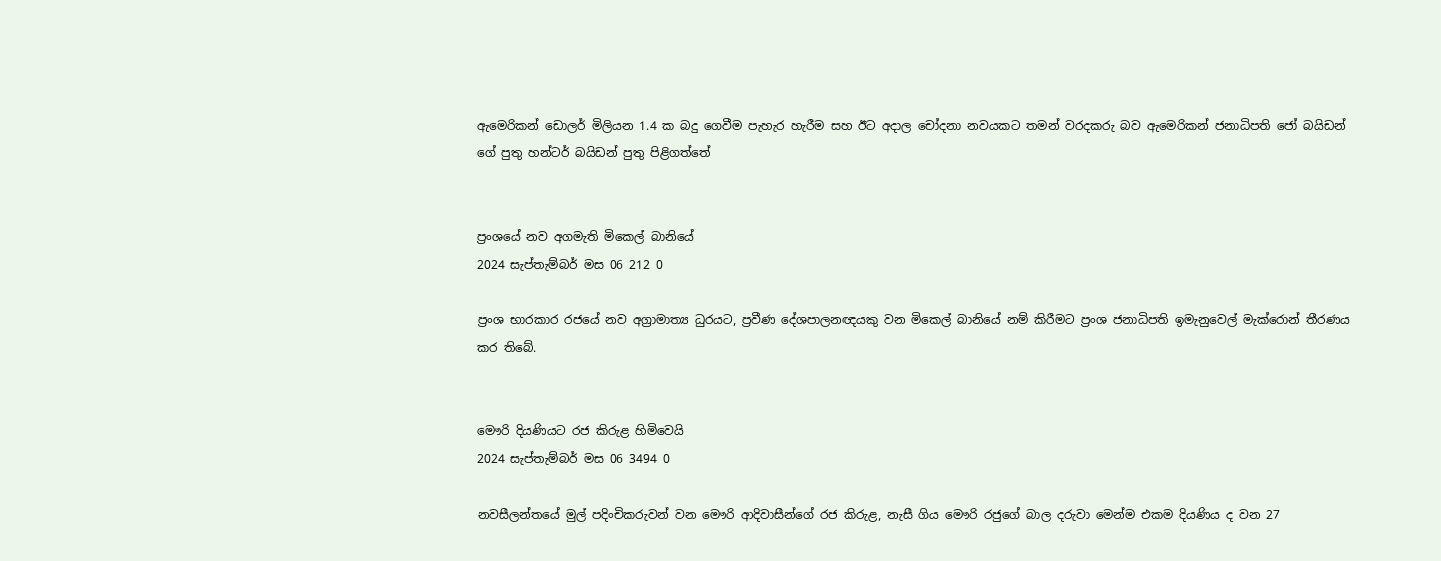ඇමෙරිකන් ඩොලර් මිලියන 1.4 ක බදු ගෙවීම පැහැර හැරීම සහ ඊට අදාල චෝදනා නවයකට තමන් වරදකරු බව ඇමෙරිකන් ජනාධිපති ජෝ බයිඩන් ගේ පුතු හන්ටර් බයිඩන් පුතු පිළිගත්තේ


ප්‍රංශයේ නව අගමැති මිකෙල් බානියේ
2024 සැප්තැම්බර් මස 06 212 0

ප්‍රංශ භාරකාර රජයේ නව අග්‍රාමාත්‍ය ධුරයට, ප්‍රවීණ දේශපාලනඥයකු වන මිකෙල් බානියේ නම් කිරීමට ප්‍රංශ ජනාධිපති ඉමැනුවෙල් මැක්රොන් තීරණය කර තිබේ.


මෞරි දියණියට රජ කිරුළ හිමිවෙයි
2024 සැප්තැම්බර් මස 06 3494 0

නවසීලන්තයේ මුල් පදිංචිකරුවන් වන මෞරි ආදිවාසීන්ගේ රජ කිරුළ, නැසී ගිය මෞරි රජුගේ බාල දරුවා මෙන්ම එකම දියණිය ද වන 27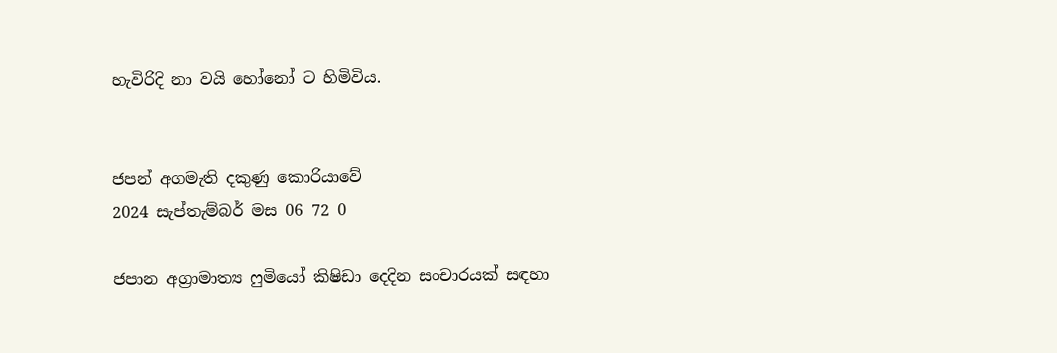හැවිරිදි නා වයි හෝනෝ ට හිමිවිය.


ජපන් අගමැති දකුණු කොරියාවේ
2024 සැප්තැම්බර් මස 06 72 0

ජපාන අග්‍රාමාත්‍ය ෆුමියෝ කිෂිඩා දෙදින සංචාරයක් සඳහා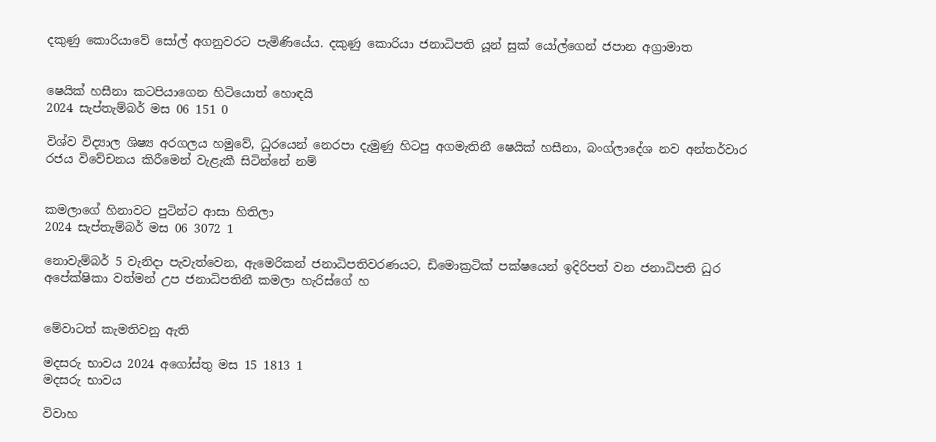දකුණු කොරියාවේ සෝල් අගනුවරට පැමිණියේය. දකුණු කොරියා ජනාධිපති යූන් සුක් යෝල්ගෙන් ජපාන අග්‍රාමාත


ෂෙයික් හසීනා කටපියාගෙන හිටියොත් හොඳයි
2024 සැප්තැම්බර් මස 06 151 0

විශ්ව විද්‍යාල ශිෂ්‍ය අරගලය හමුවේ, ධුරයෙන් නෙරපා දැමුණු හිටපු අගමැතිනී ෂෙයික් හසීනා, බංග්ලාදේශ නව අන්තර්වාර රජය විවේචනය කිරීමෙන් වැළැකී සිටින්නේ නම්


කමලාගේ හිනාවට පුටින්ට ආසා හිතිලා
2024 සැප්තැම්බර් මස 06 3072 1

නොවැම්බර් 5 වැනිදා පැවැත්වෙන, ඇමෙරිකන් ජනාධිපතිවරණයට, ඩිමොක්‍රටික් පක්ෂයෙන් ඉදිරිපත් වන ජනාධිපති ධුර අපේක්ෂිකා වත්මන් උප ජනාධිපතිනී කමලා හැරිස්ගේ හ


මේවාටත් කැමතිවනු ඇති

මදසරු භාවය 2024 අගෝස්තු මස 15 1813 1
මදසරු භාවය

විවාහ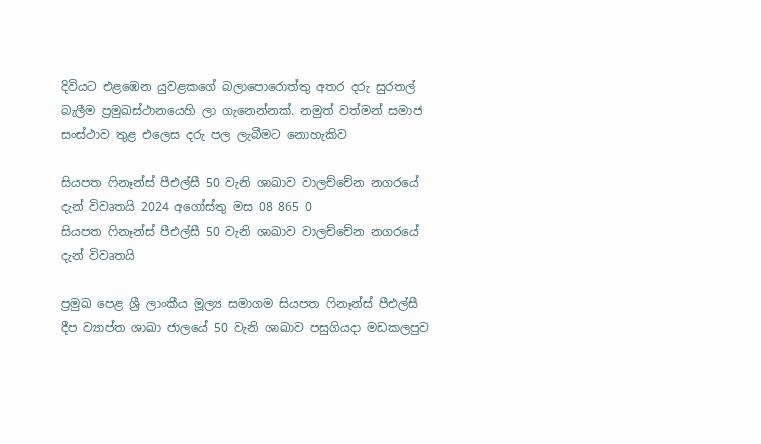දිවියට එළඹෙන යුවළකගේ බලාපොරොත්තු අතර දරු සුරතල් බැලීම ප්‍රමුඛස්ථානයෙහි ලා ගැනෙන්නක්. නමුත් වත්මන් සමාජ සංස්ථාව තුළ එලෙස දරු පල ලැබීමට නොහැකිව

සියපත ෆිනෑන්ස් පීඑල්සී 50 වැනි ශාඛාව වාලච්චේන නගරයේ දැන් විවෘතයි 2024 අගෝස්තු මස 08 865 0
සියපත ෆිනෑන්ස් පීඑල්සී 50 වැනි ශාඛාව වාලච්චේන නගරයේ දැන් විවෘතයි

ප්‍රමුඛ පෙළ ශ්‍රී ලාංකීය මූල්‍ය සමාගම සියපත ෆිනෑන්ස් පීඑල්සී දීප ව්‍යාප්ත ශාඛා ජාලයේ 50 වැනි ශාඛාව පසුගියදා මඩකලපුව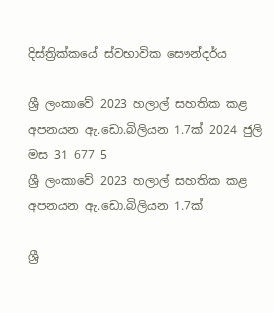දිස්ත්‍රික්කයේ ස්වභාවික සෞන්දර්ය

ශ්‍රී ලංකාවේ 2023 හලාල් සහතික කළ අපනයන ඇ.ඩො.බිලියන 1.7ක් 2024 ජුලි මස 31 677 5
ශ්‍රී ලංකාවේ 2023 හලාල් සහතික කළ අපනයන ඇ.ඩො.බිලියන 1.7ක්

ශ්‍රී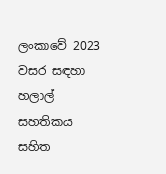ලංකාවේ 2023 වසර සඳහා හලාල් සහතිකය සහිත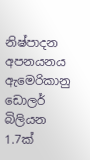නිෂ්පාදන අපනයනය ඇමෙරිකානු ඩොලර් බිලියන 1.7ක්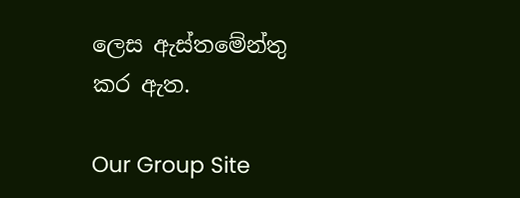ලෙස ඇස්තමේන්තු කර ඇත.

Our Group Site